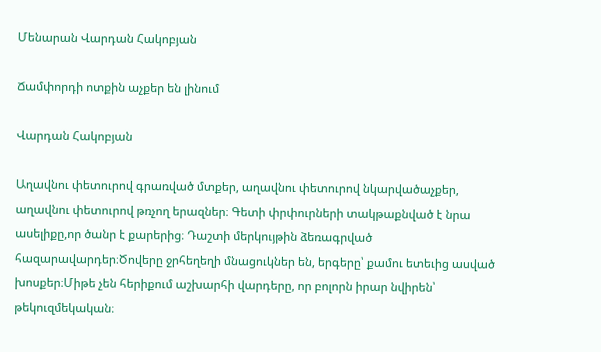Մենարան Վարդան Հակոբյան

Ճամփորդի ոտքին աչքեր են լինում

Վարդան Հակոբյան

Աղավնու փետուրով գրառված մտքեր, աղավնու փետուրով նկարվածաչքեր, աղավնու փետուրով թռչող երազներ։ Գետի փրփուրների տակթաքնված է նրա ասելիքը,որ ծանր է քարերից։ Դաշտի մերկույթին ձեռագրված հազարավարդեր։Ծովերը ջրհեղեղի մնացուկներ են, երգերը՝ քամու ետեւից ասված խոսքեր։Միթե չեն հերիքում աշխարհի վարդերը, որ բոլորն իրար նվիրեն՝ թեկուզմեկական։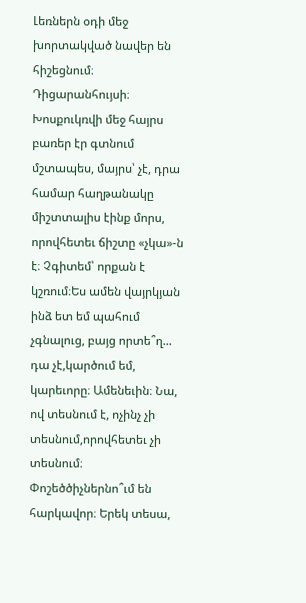Լեռներն օդի մեջ խորտակված նավեր են հիշեցնում։ Դիցարանհույսի։ Խոսքուկռվի մեջ հայրս բառեր էր գտնում մշտապես, մայրս՝ չէ, դրա համար հաղթանակը միշտտալիս էինք մորս, որովհետեւ ճիշտը «չկա»-ն է։ Չգիտեմ՝ որքան է կշռում։Ես ամեն վայրկյան ինձ ետ եմ պահում չգնալուց, բայց որտե՞ղ... դա չէ,կարծում եմ, կարեւորը։ Ամենեւին։ Նա, ով տեսնում է, ոչինչ չի տեսնում,որովհետեւ չի տեսնում։ Փոշեծծիչներնո՞ւմ են հարկավոր։ Երեկ տեսա,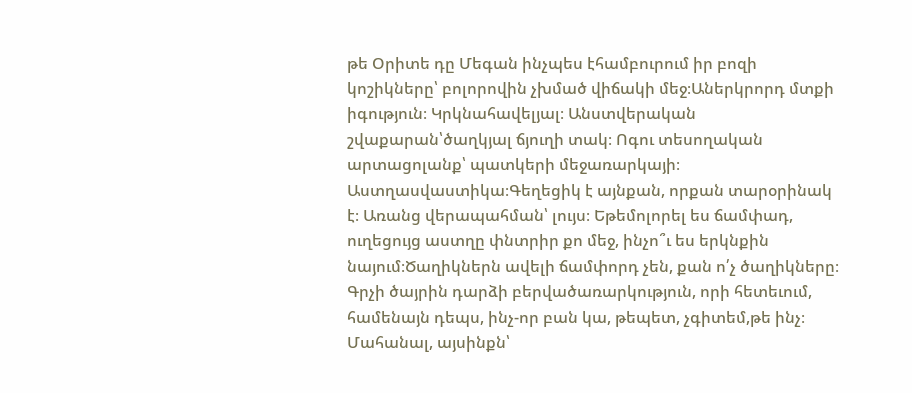թե Օրիտե դը Մեգան ինչպես էհամբուրում իր բոզի կոշիկները՝ բոլորովին չխմած վիճակի մեջ։Աներկրորդ մտքի իգություն։ Կրկնահավելյալ։ Անստվերական շվաքարան՝ծաղկյալ ճյուղի տակ։ Ոգու տեսողական արտացոլանք՝ պատկերի մեջառարկայի։ Աստղասվաստիկա։Գեղեցիկ է այնքան, որքան տարօրինակ է։ Առանց վերապահման՝ լույս։ Եթեմոլորել ես ճամփադ, ուղեցույց աստղը փնտրիր քո մեջ, ինչո՞ւ ես երկնքին նայում։Ծաղիկներն ավելի ճամփորդ չեն, քան ո՛չ ծաղիկները։ Գրչի ծայրին դարձի բերվածառարկություն, որի հետեւում, համենայն դեպս, ինչ-որ բան կա, թեպետ, չգիտեմ,թե ինչ։ Մահանալ, այսինքն՝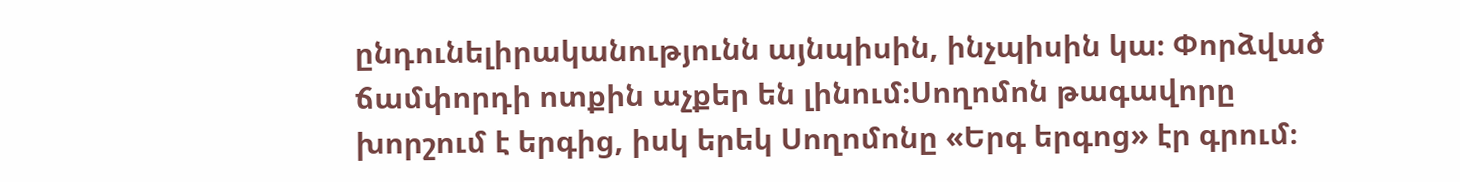ընդունելիրականությունն այնպիսին, ինչպիսին կա։ Փորձված ճամփորդի ոտքին աչքեր են լինում։Սողոմոն թագավորը խորշում է երգից, իսկ երեկ Սողոմոնը «Երգ երգոց» էր գրում։